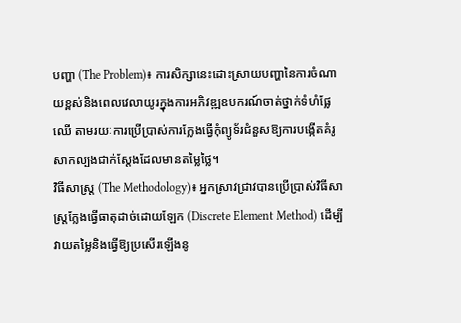បញ្ហា (The Problem)៖ ការសិក្សានេះដោះស្រាយបញ្ហានៃការចំណាយខ្ពស់និងពេលវេលាយូរក្នុងការអភិវឌ្ឍឧបករណ៍ចាត់ថ្នាក់ទំហំផ្លែឈើ តាមរយៈការប្រើប្រាស់ការក្លែងធ្វើកុំព្យូទ័រជំនួសឱ្យការបង្កើតគំរូសាកល្បងជាក់ស្តែងដែលមានតម្លៃថ្លៃ។
វិធីសាស្ត្រ (The Methodology)៖ អ្នកស្រាវជ្រាវបានប្រើប្រាស់វិធីសាស្ត្រក្លែងធ្វើធាតុដាច់ដោយឡែក (Discrete Element Method) ដើម្បីវាយតម្លៃនិងធ្វើឱ្យប្រសើរឡើងនូ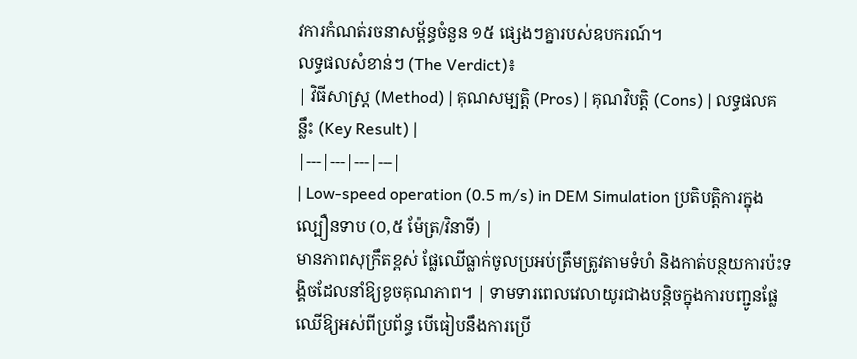វការកំណត់រចនាសម្ព័ន្ធចំនួន ១៥ ផ្សេងៗគ្នារបស់ឧបករណ៍។
លទ្ធផលសំខាន់ៗ (The Verdict)៖
| វិធីសាស្ត្រ (Method) | គុណសម្បត្តិ (Pros) | គុណវិបត្តិ (Cons) | លទ្ធផលគន្លឹះ (Key Result) |
|---|---|---|---|
| Low-speed operation (0.5 m/s) in DEM Simulation ប្រតិបត្តិការក្នុងល្បឿនទាប (០,៥ ម៉ែត្រ/វិនាទី) |
មានភាពសុក្រឹតខ្ពស់ ផ្លែឈើធ្លាក់ចូលប្រអប់ត្រឹមត្រូវតាមទំហំ និងកាត់បន្ថយការប៉ះទង្គិចដែលនាំឱ្យខូចគុណភាព។ | ទាមទារពេលវេលាយូរជាងបន្តិចក្នុងការបញ្ជូនផ្លែឈើឱ្យអស់ពីប្រព័ន្ធ បើធៀបនឹងការប្រើ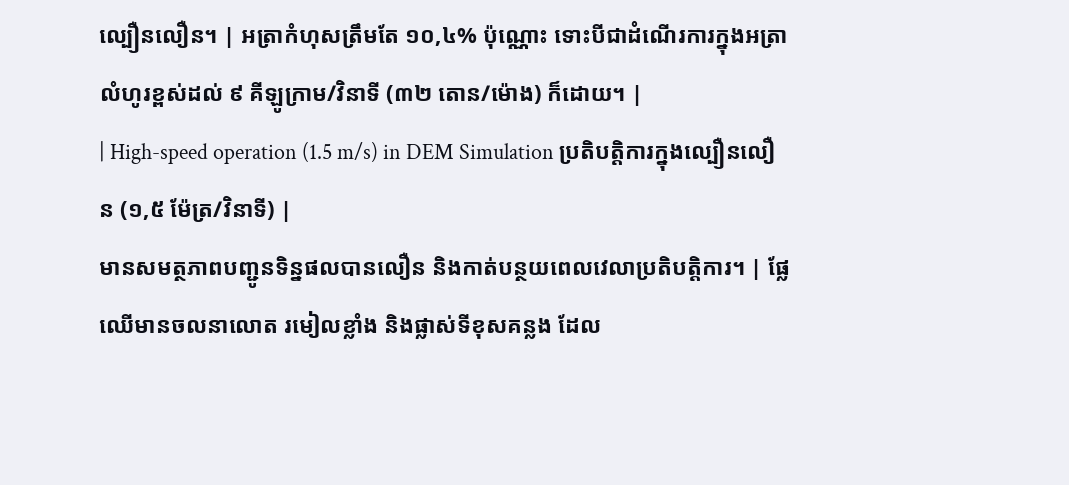ល្បឿនលឿន។ | អត្រាកំហុសត្រឹមតែ ១០,៤% ប៉ុណ្ណោះ ទោះបីជាដំណើរការក្នុងអត្រាលំហូរខ្ពស់ដល់ ៩ គីឡូក្រាម/វិនាទី (៣២ តោន/ម៉ោង) ក៏ដោយ។ |
| High-speed operation (1.5 m/s) in DEM Simulation ប្រតិបត្តិការក្នុងល្បឿនលឿន (១,៥ ម៉ែត្រ/វិនាទី) |
មានសមត្ថភាពបញ្ជូនទិន្នផលបានលឿន និងកាត់បន្ថយពេលវេលាប្រតិបត្តិការ។ | ផ្លែឈើមានចលនាលោត រមៀលខ្លាំង និងផ្លាស់ទីខុសគន្លង ដែល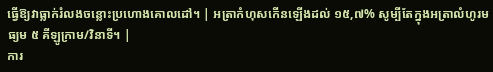ធ្វើឱ្យវាធ្លាក់រំលងចន្លោះប្រហោងគោលដៅ។ | អត្រាកំហុសកើនឡើងដល់ ១៥,៧% សូម្បីតែក្នុងអត្រាលំហូរមធ្យម ៥ គីឡូក្រាម/វិនាទី។ |
ការ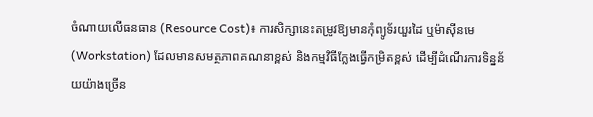ចំណាយលើធនធាន (Resource Cost)៖ ការសិក្សានេះតម្រូវឱ្យមានកុំព្យូទ័រយួរដៃ ឬម៉ាស៊ីនមេ (Workstation) ដែលមានសមត្ថភាពគណនាខ្ពស់ និងកម្មវិធីក្លែងធ្វើកម្រិតខ្ពស់ ដើម្បីដំណើរការទិន្នន័យយ៉ាងច្រើន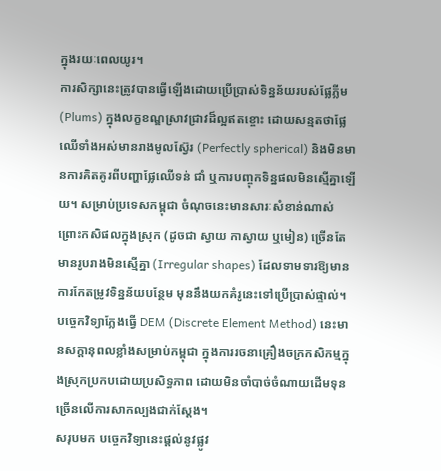ក្នុងរយៈពេលយូរ។
ការសិក្សានេះត្រូវបានធ្វើឡើងដោយប្រើប្រាស់ទិន្នន័យរបស់ផ្លែភ្លីម (Plums) ក្នុងលក្ខខណ្ឌស្រាវជ្រាវដ៏ល្អឥតខ្ចោះ ដោយសន្មតថាផ្លែឈើទាំងអស់មានរាងមូលស្វ៊ែរ (Perfectly spherical) និងមិនមានការគិតគូរពីបញ្ហាផ្លែឈើទន់ ជាំ ឬការបញ្ចុកទិន្នផលមិនស្មើគ្នាឡើយ។ សម្រាប់ប្រទេសកម្ពុជា ចំណុចនេះមានសារៈសំខាន់ណាស់ ព្រោះកសិផលក្នុងស្រុក (ដូចជា ស្វាយ កាស្វាយ ឬមៀន) ច្រើនតែមានរូបរាងមិនស្មើគ្នា (Irregular shapes) ដែលទាមទារឱ្យមានការកែតម្រូវទិន្នន័យបន្ថែម មុននឹងយកគំរូនេះទៅប្រើប្រាស់ផ្ទាល់។
បច្ចេកវិទ្យាក្លែងធ្វើ DEM (Discrete Element Method) នេះមានសក្តានុពលខ្លាំងសម្រាប់កម្ពុជា ក្នុងការរចនាគ្រឿងចក្រកសិកម្មក្នុងស្រុកប្រកបដោយប្រសិទ្ធភាព ដោយមិនចាំបាច់ចំណាយដើមទុនច្រើនលើការសាកល្បងជាក់ស្តែង។
សរុបមក បច្ចេកវិទ្យានេះផ្តល់នូវផ្លូវ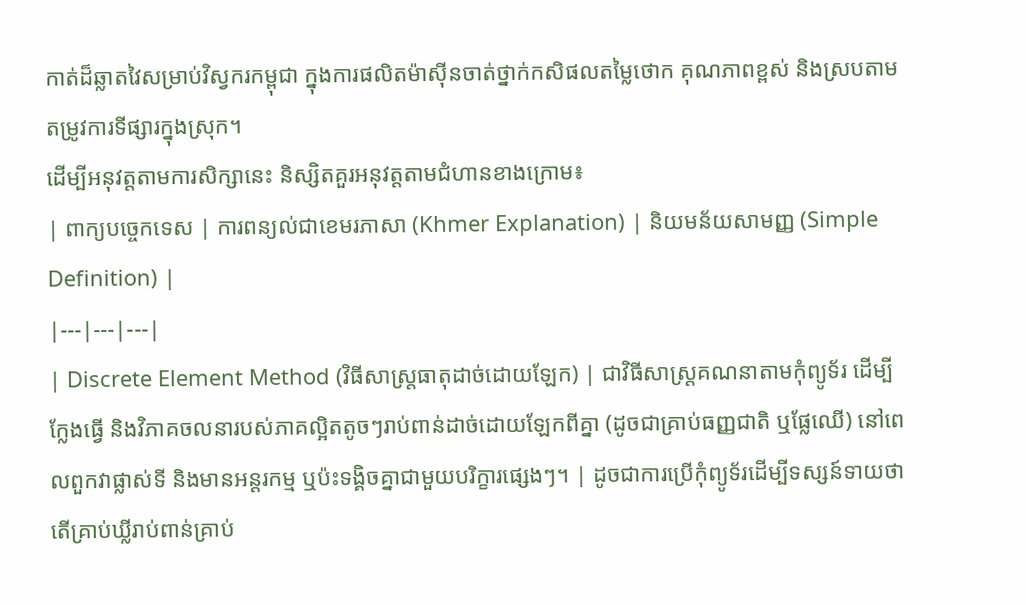កាត់ដ៏ឆ្លាតវៃសម្រាប់វិស្វករកម្ពុជា ក្នុងការផលិតម៉ាស៊ីនចាត់ថ្នាក់កសិផលតម្លៃថោក គុណភាពខ្ពស់ និងស្របតាមតម្រូវការទីផ្សារក្នុងស្រុក។
ដើម្បីអនុវត្តតាមការសិក្សានេះ និស្សិតគួរអនុវត្តតាមជំហានខាងក្រោម៖
| ពាក្យបច្ចេកទេស | ការពន្យល់ជាខេមរភាសា (Khmer Explanation) | និយមន័យសាមញ្ញ (Simple Definition) |
|---|---|---|
| Discrete Element Method (វិធីសាស្ត្រធាតុដាច់ដោយឡែក) | ជាវិធីសាស្ត្រគណនាតាមកុំព្យូទ័រ ដើម្បីក្លែងធ្វើ និងវិភាគចលនារបស់ភាគល្អិតតូចៗរាប់ពាន់ដាច់ដោយឡែកពីគ្នា (ដូចជាគ្រាប់ធញ្ញជាតិ ឬផ្លែឈើ) នៅពេលពួកវាផ្លាស់ទី និងមានអន្តរកម្ម ឬប៉ះទង្គិចគ្នាជាមួយបរិក្ខារផ្សេងៗ។ | ដូចជាការប្រើកុំព្យូទ័រដើម្បីទស្សន៍ទាយថាតើគ្រាប់ឃ្លីរាប់ពាន់គ្រាប់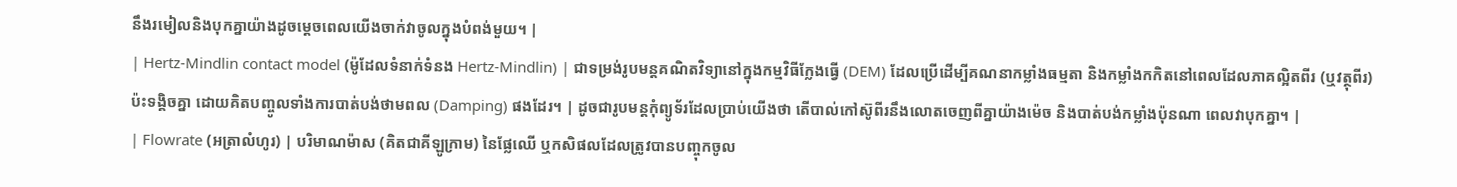នឹងរមៀលនិងបុកគ្នាយ៉ាងដូចម្តេចពេលយើងចាក់វាចូលក្នុងបំពង់មួយ។ |
| Hertz-Mindlin contact model (ម៉ូដែលទំនាក់ទំនង Hertz-Mindlin) | ជាទម្រង់រូបមន្តគណិតវិទ្យានៅក្នុងកម្មវិធីក្លែងធ្វើ (DEM) ដែលប្រើដើម្បីគណនាកម្លាំងធម្មតា និងកម្លាំងកកិតនៅពេលដែលភាគល្អិតពីរ (ឬវត្ថុពីរ) ប៉ះទង្គិចគ្នា ដោយគិតបញ្ចូលទាំងការបាត់បង់ថាមពល (Damping) ផងដែរ។ | ដូចជារូបមន្តកុំព្យូទ័រដែលប្រាប់យើងថា តើបាល់កៅស៊ូពីរនឹងលោតចេញពីគ្នាយ៉ាងម៉េច និងបាត់បង់កម្លាំងប៉ុនណា ពេលវាបុកគ្នា។ |
| Flowrate (អត្រាលំហូរ) | បរិមាណម៉ាស (គិតជាគីឡូក្រាម) នៃផ្លែឈើ ឬកសិផលដែលត្រូវបានបញ្ចុកចូល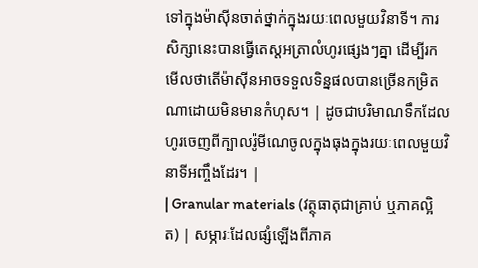ទៅក្នុងម៉ាស៊ីនចាត់ថ្នាក់ក្នុងរយៈពេលមួយវិនាទី។ ការសិក្សានេះបានធ្វើតេស្តអត្រាលំហូរផ្សេងៗគ្នា ដើម្បីរកមើលថាតើម៉ាស៊ីនអាចទទួលទិន្នផលបានច្រើនកម្រិតណាដោយមិនមានកំហុស។ | ដូចជាបរិមាណទឹកដែលហូរចេញពីក្បាលរ៉ូមីណេចូលក្នុងធុងក្នុងរយៈពេលមួយវិនាទីអញ្ចឹងដែរ។ |
| Granular materials (វត្ថុធាតុជាគ្រាប់ ឬភាគល្អិត) | សម្ភារៈដែលផ្សំឡើងពីភាគ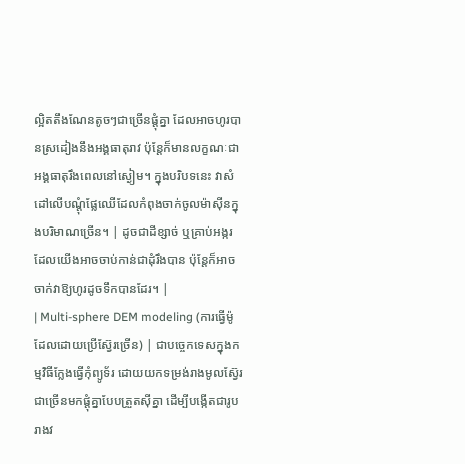ល្អិតតឹងណែនតូចៗជាច្រើនផ្តុំគ្នា ដែលអាចហូរបានស្រដៀងនឹងអង្គធាតុរាវ ប៉ុន្តែក៏មានលក្ខណៈជាអង្គធាតុរឹងពេលនៅស្ងៀម។ ក្នុងបរិបទនេះ វាសំដៅលើបណ្តុំផ្លែឈើដែលកំពុងចាក់ចូលម៉ាស៊ីនក្នុងបរិមាណច្រើន។ | ដូចជាដីខ្សាច់ ឬគ្រាប់អង្ករ ដែលយើងអាចចាប់កាន់ជាដុំរឹងបាន ប៉ុន្តែក៏អាចចាក់វាឱ្យហូរដូចទឹកបានដែរ។ |
| Multi-sphere DEM modeling (ការធ្វើម៉ូដែលដោយប្រើស្វ៊ែរច្រើន) | ជាបច្ចេកទេសក្នុងកម្មវិធីក្លែងធ្វើកុំព្យូទ័រ ដោយយកទម្រង់រាងមូលស្វ៊ែរជាច្រើនមកផ្តុំគ្នាបែបត្រួតស៊ីគ្នា ដើម្បីបង្កើតជារូបរាងវ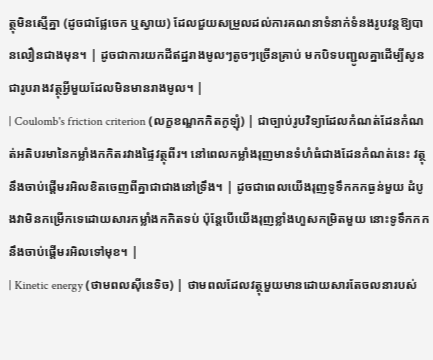ត្ថុមិនស្មើគ្នា (ដូចជាផ្លែចេក ឬស្វាយ) ដែលជួយសម្រួលដល់ការគណនាទំនាក់ទំនងរូបវន្តឱ្យបានលឿនជាងមុន។ | ដូចជាការយកដីឥដ្ឋរាងមូលៗតូចៗច្រើនគ្រាប់ មកបិទបញ្ជូលគ្នាដើម្បីសូនជារូបរាងវត្ថុអ្វីមួយដែលមិនមានរាងមូល។ |
| Coulomb's friction criterion (លក្ខខណ្ឌកកិតកូឡុំ) | ជាច្បាប់រូបវិទ្យាដែលកំណត់ដែនកំណត់អតិបរមានៃកម្លាំងកកិតរវាងផ្ទៃវត្ថុពីរ។ នៅពេលកម្លាំងរុញមានទំហំធំជាងដែនកំណត់នេះ វត្ថុនឹងចាប់ផ្តើមរអិលខិតចេញពីគ្នាជាជាងនៅទ្រឹង។ | ដូចជាពេលយើងរុញទូទឹកកកធ្ងន់មួយ ដំបូងវាមិនកម្រើកទេដោយសារកម្លាំងកកិតទប់ ប៉ុន្តែបើយើងរុញខ្លាំងហួសកម្រិតមួយ នោះទូទឹកកកនឹងចាប់ផ្តើមរអិលទៅមុខ។ |
| Kinetic energy (ថាមពលស៊ីនេទិច) | ថាមពលដែលវត្ថុមួយមានដោយសារតែចលនារបស់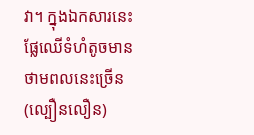វា។ ក្នុងឯកសារនេះ ផ្លែឈើទំហំតូចមានថាមពលនេះច្រើន (ល្បឿនលឿន)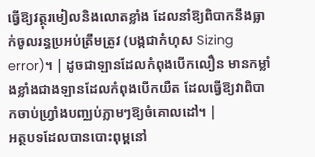ធ្វើឱ្យវត្ថុរមៀលនិងលោតខ្លាំង ដែលនាំឱ្យពិបាកនឹងធ្លាក់ចូលរន្ធប្រអប់ត្រឹមត្រូវ (បង្កជាកំហុស Sizing error)។ | ដូចជាឡានដែលកំពុងបើកលឿន មានកម្លាំងខ្លាំងជាងឡានដែលកំពុងបើកយឺត ដែលធ្វើឱ្យវាពិបាកចាប់ហ្វ្រាំងបញ្ឈប់ភ្លាមៗឱ្យចំគោលដៅ។ |
អត្ថបទដែលបានបោះពុម្ពនៅ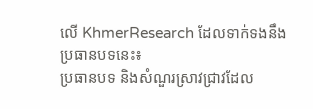លើ KhmerResearch ដែលទាក់ទងនឹងប្រធានបទនេះ៖
ប្រធានបទ និងសំណួរស្រាវជ្រាវដែល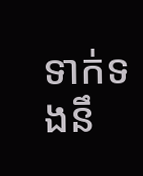ទាក់ទងនឹ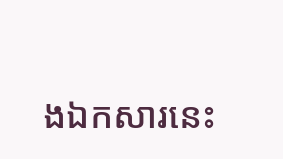ងឯកសារនេះ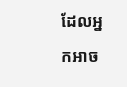ដែលអ្នកអាច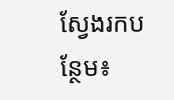ស្វែងរកបន្ថែម៖